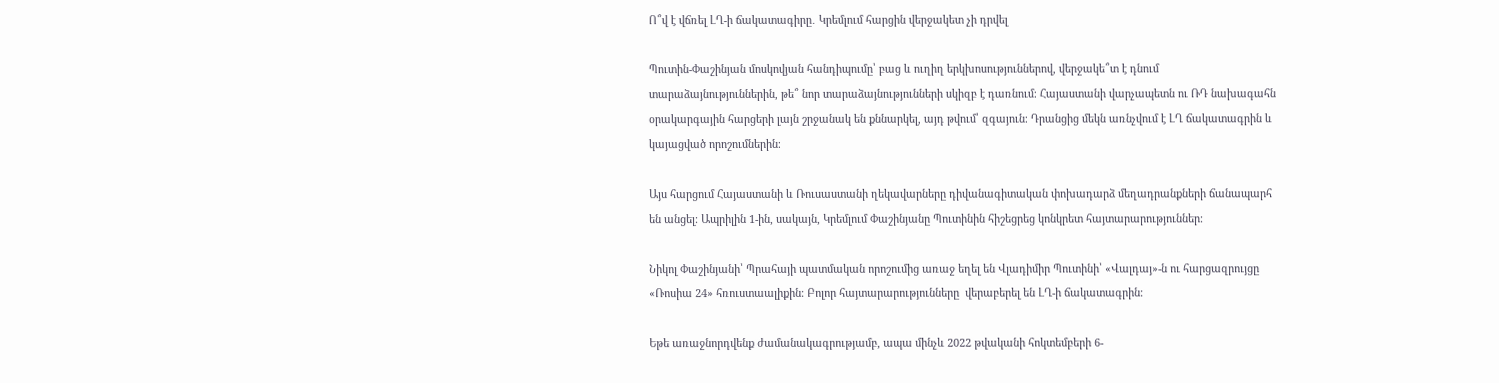Ո՞վ է վճռել ԼՂ-ի ճակատագիրը․ Կրեմլում հարցին վերջակետ չի դրվել

Պուտին-Փաշինյան մոսկովյան հանդիպումը՝ բաց և ուղիղ երկխոսություններով, վերջակե՞տ է դնում տարաձայնություններին, թե՞ նոր տարաձայնությունների սկիզբ է դառնում։ Հայաստանի վարչապետն ու ՌԴ նախագահն օրակարգային հարցերի լայն շրջանակ են քննարկել, այդ թվում՝ զգայուն։ Դրանցից մեկն առնչվում է ԼՂ ճակատագրին և կայացված որոշումներին։

Այս հարցում Հայաստանի և Ռուսաստանի ղեկավարները դիվանագիտական փոխադարձ մեղադրանքների ճանապարհ են անցել։ Ապրիլին 1-ին, սակայն, Կրեմլում Փաշինյանը Պուտինին հիշեցրեց կոնկրետ հայտարարություններ։

Նիկոլ Փաշինյանի՝ Պրահայի պատմական որոշումից առաջ եղել են Վլադիմիր Պուտինի՝ «Վալդայ»-ն ու հարցազրույցը «Ռոսիա 24» հռուստաալիքին։ Բոլոր հայտարարությունները  վերաբերել են ԼՂ-ի ճակատագրին։

Եթե առաջնորդվենք ժամանակագրությամբ, ապա մինչև 2022 թվականի հոկտեմբերի 6-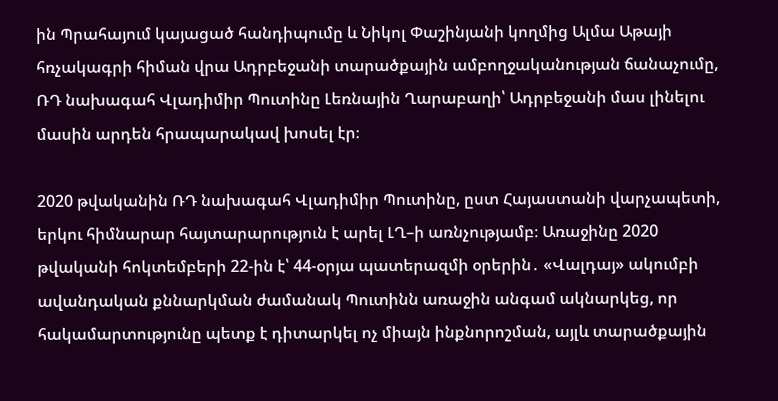ին Պրահայում կայացած հանդիպումը և Նիկոլ Փաշինյանի կողմից Ալմա Աթայի հռչակագրի հիման վրա Ադրբեջանի տարածքային ամբողջականության ճանաչումը, ՌԴ նախագահ Վլադիմիր Պուտինը Լեռնային Ղարաբաղի՝ Ադրբեջանի մաս լինելու մասին արդեն հրապարակավ խոսել էր։

2020 թվականին ՌԴ նախագահ Վլադիմիր Պուտինը, ըստ Հայաստանի վարչապետի, երկու հիմնարար հայտարարություն է արել ԼՂ–ի առնչությամբ։ Առաջինը 2020 թվականի հոկտեմբերի 22-ին է՝ 44-օրյա պատերազմի օրերին․ «Վալդայ» ակումբի ավանդական քննարկման ժամանակ Պուտինն առաջին անգամ ակնարկեց, որ հակամարտությունը պետք է դիտարկել ոչ միայն ինքնորոշման, այլև տարածքային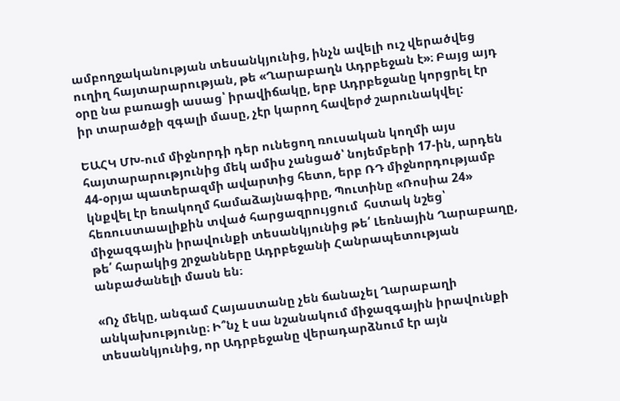ամբողջականության տեսանկյունից, ինչն ավելի ուշ վերածվեց ուղիղ հայտարարության, թե «Ղարաբաղն Ադրբեջան է»։ Բայց այդ օրը նա բառացի ասաց՝ իրավիճակը, երբ Ադրբեջանը կորցրել էր իր տարածքի զգալի մասը, չէր կարող հավերժ շարունակվել:

ԵԱՀԿ ՄԽ-ում միջնորդի դեր ունեցող ռուսական կողմի այս հայտարարությունից մեկ ամիս չանցած՝ նոյեմբերի 17-ին, արդեն 44-օրյա պատերազմի ավարտից հետո, երբ ՌԴ միջնորդությամբ կնքվել էր եռակողմ համաձայնագիրը, Պուտինը «Ռոսիա 24» հեռուստաալիքին տված հարցազրույցում  հստակ նշեց՝ միջազգային իրավունքի տեսանկյունից թե՛ Լեռնային Ղարաբաղը, թե՛ հարակից շրջանները Ադրբեջանի Հանրապետության անբաժանելի մասն են։

«Ոչ մեկը, անգամ Հայաստանը չեն ճանաչել Ղարաբաղի անկախությունը։ Ի՞նչ է սա նշանակում միջազգային իրավունքի տեսանկյունից, որ Ադրբեջանը վերադարձնում էր այն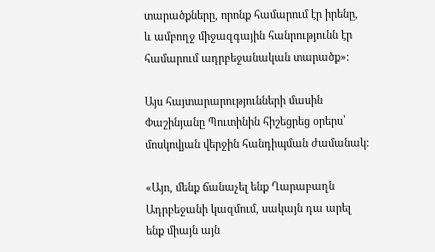տարածքները, որոնք համարում էր իրենը,  և ամբողջ միջազգային հանրությունն էր համարում ադրբեջանական տարածք»։

Այս հայտարարությունների մասին Փաշինյանը Պուտինին հիշեցրեց օրերս՝ մոսկովյան վերջին հանդիպման ժամանակ։

«Այո, մենք ճանաչել ենք Ղարաբաղն Ադրբեջանի կազմում, սակայն դա արել ենք միայն այն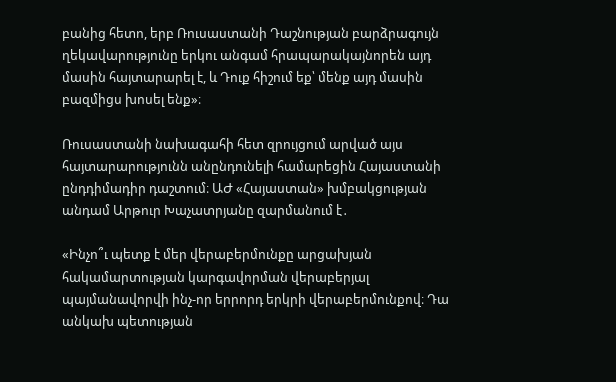բանից հետո, երբ Ռուսաստանի Դաշնության բարձրագույն ղեկավարությունը երկու անգամ հրապարակայնորեն այդ մասին հայտարարել է, և Դուք հիշում եք՝ մենք այդ մասին բազմիցս խոսել ենք»։

Ռուսաստանի նախագահի հետ զրույցում արված այս հայտարարությունն անընդունելի համարեցին Հայաստանի ընդդիմադիր դաշտում։ ԱԺ «Հայաստան» խմբակցության անդամ Արթուր Խաչատրյանը զարմանում է․

«Ինչո՞ւ պետք է մեր վերաբերմունքը արցախյան հակամարտության կարգավորման վերաբերյալ պայմանավորվի ինչ-որ երրորդ երկրի վերաբերմունքով։ Դա անկախ պետության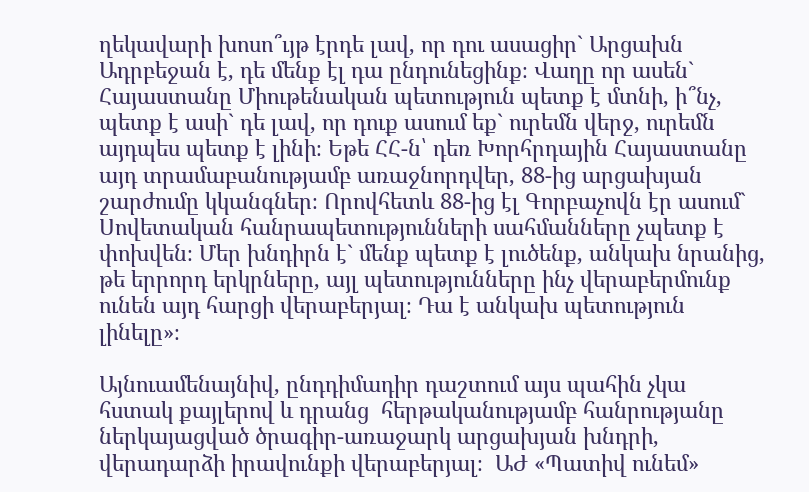ղեկավարի խոսո՞ւյթ էրդե լավ, որ դու ասացիր` Արցախն Ադրբեջան է, դե մենք էլ դա ընդունեցինք։ Վաղը որ ասեն` Հայաստանը Միութենական պետություն պետք է մտնի, ի՞նչ, պետք է ասի` դե լավ, որ դուք ասում եք` ուրեմն վերջ, ուրեմն այդպես պետք է լինի։ Եթե ՀՀ-ն՝ դեռ Խորհրդային Հայաստանը այդ տրամաբանությամբ առաջնորդվեր, 88-ից արցախյան շարժումը կկանգներ։ Որովհետև 88-ից էլ Գորբաչովն էր ասում` Սովետական հանրապետությունների սահմանները չպետք է փոխվեն։ Մեր խնդիրն է` մենք պետք է լուծենք, անկախ նրանից, թե երրորդ երկրները, այլ պետությունները ինչ վերաբերմունք ունեն այդ հարցի վերաբերյալ։ Դա է անկախ պետություն լինելը»։

Այնուամենայնիվ, ընդդիմադիր դաշտում այս պահին չկա  հստակ քայլերով և դրանց  հերթականությամբ հանրությանը ներկայացված ծրագիր-առաջարկ արցախյան խնդրի, վերադարձի իրավունքի վերաբերյալ։  ԱԺ «Պատիվ ունեմ»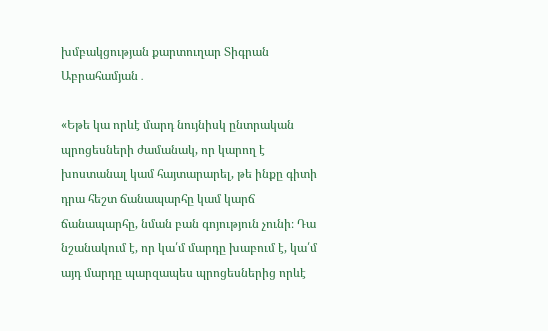խմբակցության քարտուղար Տիգրան Աբրահամյան․

«Եթե կա որևէ մարդ նույնիսկ ընտրական պրոցեսների ժամանակ, որ կարող է խոստանալ կամ հայտարարել, թե ինքը գիտի դրա հեշտ ճանապարհը կամ կարճ ճանապարհը, նման բան գոյություն չունի։ Դա նշանակում է, որ կա՛մ մարդը խաբում է, կա՛մ այդ մարդը պարզապես պրոցեսներից որևէ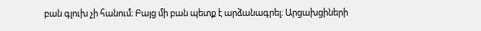բան գլուխ չի հանում։ Բայց մի բան պետք է արձանագրել։ Արցախցիների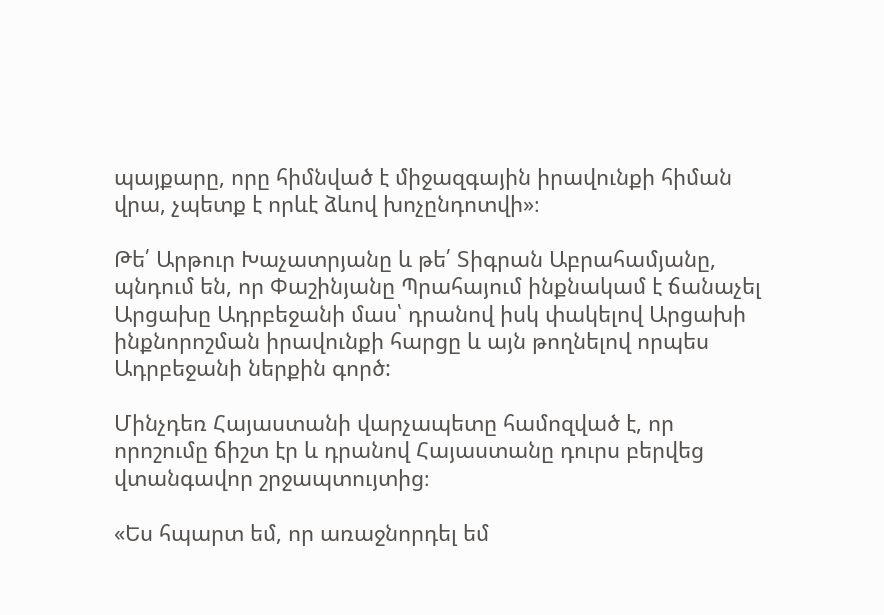պայքարը, որը հիմնված է միջազգային իրավունքի հիման վրա, չպետք է որևէ ձևով խոչընդոտվի»։

Թե՛ Արթուր Խաչատրյանը և թե՛ Տիգրան Աբրահամյանը, պնդում են, որ Փաշինյանը Պրահայում ինքնակամ է ճանաչել Արցախը Ադրբեջանի մաս՝ դրանով իսկ փակելով Արցախի ինքնորոշման իրավունքի հարցը և այն թողնելով որպես Ադրբեջանի ներքին գործ:

Մինչդեռ Հայաստանի վարչապետը համոզված է, որ որոշումը ճիշտ էր և դրանով Հայաստանը դուրս բերվեց վտանգավոր շրջապտույտից։

«Ես հպարտ եմ, որ առաջնորդել եմ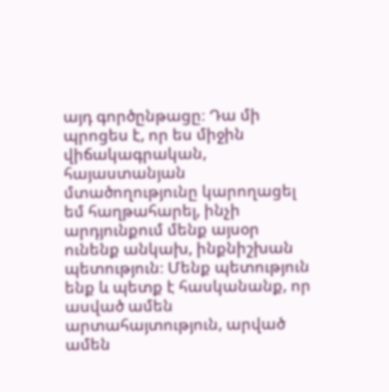այդ գործընթացը։ Դա մի պրոցես է, որ ես միջին վիճակագրական, հայաստանյան մտածողությունը կարողացել եմ հաղթահարել, ինչի արդյունքում մենք այսօր ունենք անկախ, ինքնիշխան պետություն։ Մենք պետություն ենք և պետք է հասկանանք, որ ասված ամեն արտահայտություն, արված ամեն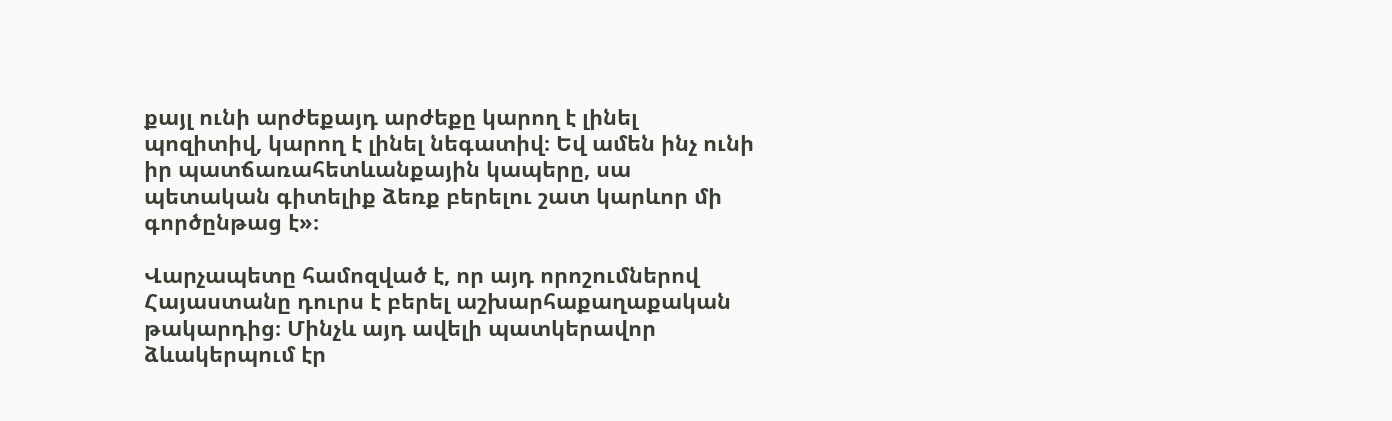քայլ ունի արժեքայդ արժեքը կարող է լինել պոզիտիվ, կարող է լինել նեգատիվ։ Եվ ամեն ինչ ունի իր պատճառահետևանքային կապերը, սա պետական գիտելիք ձեռք բերելու շատ կարևոր մի գործընթաց է»։

Վարչապետը համոզված է, որ այդ որոշումներով Հայաստանը դուրս է բերել աշխարհաքաղաքական թակարդից։ Մինչև այդ ավելի պատկերավոր ձևակերպում էր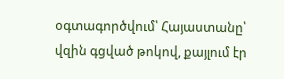օգտագործվում՝ Հայաստանը՝ վզին գցված թոկով, քայլում էր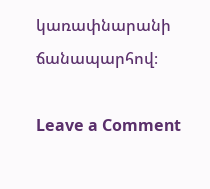կառափնարանի ճանապարհով։

Leave a Comment